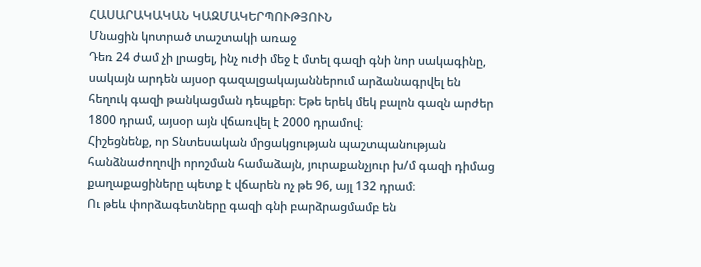ՀԱՍԱՐԱԿԱԿԱՆ ԿԱԶՄԱԿԵՐՊՈՒԹՅՈՒՆ
Մնացին կոտրած տաշտակի առաջ
Դեռ 24 ժամ չի լրացել, ինչ ուժի մեջ է մտել գազի գնի նոր սակագինը, սակայն արդեն այսօր գազալցակայաններում արձանագրվել են հեղուկ գազի թանկացման դեպքեր։ Եթե երեկ մեկ բալոն գազն արժեր 1800 դրամ, այսօր այն վճառվել է 2000 դրամով։
Հիշեցնենք, որ Տնտեսական մրցակցության պաշտպանության հանձնաժողովի որոշման համաձայն, յուրաքանչյուր խ/մ գազի դիմաց քաղաքացիները պետք է վճարեն ոչ թե 96, այլ 132 դրամ։
Ու թեև փորձագետները գազի գնի բարձրացմամբ են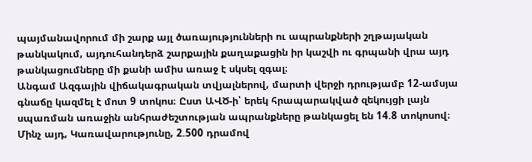պայմանավորում մի շարք այլ ծառայությունների ու ապրանքների շղթայական թանկակում, այդուհանդերձ շարքային քաղաքացին իր կաշվի ու գրպանի վրա այդ թանկացումները մի քանի ամիս առաջ է սկսել զգալ։
Անգամ Ազգային վիճակագրական տվյալներով, մարտի վերջի դրությամբ 12-ամսյա գնաճը կազմել է մոտ 9 տոկոս։ Ըստ ԱՎԾ-ի՝ երեկ հրապարակված զեկույցի լայն սպառման առաջին անհրաժեշտության ապրանքները թանկացել են 14.8 տոկոսով։
Մինչ այդ, Կառավարությունը, 2.500 դրամով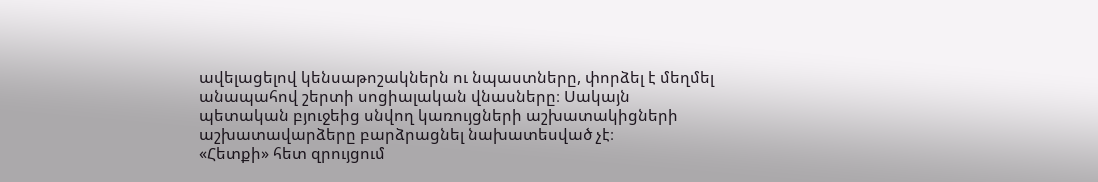ավելացելով կենսաթոշակներն ու նպաստները, փորձել է մեղմել անապահով շերտի սոցիալական վնասները։ Սակայն պետական բյուջեից սնվող կառույցների աշխատակիցների աշխատավարձերը բարձրացնել նախատեսված չէ։
«Հետքի» հետ զրույցում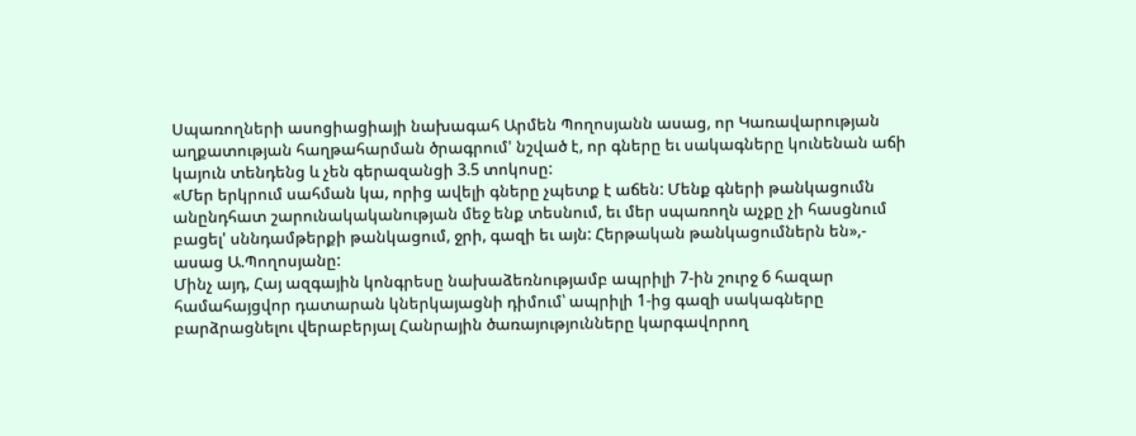Սպառողների ասոցիացիայի նախագահ Արմեն Պողոսյանն ասաց, որ Կառավարության աղքատության հաղթահարման ծրագրում' նշված է, որ գները եւ սակագները կունենան աճի կայուն տենդենց և չեն գերազանցի 3.5 տոկոսը:
«Մեր երկրում սահման կա, որից ավելի գները չպետք է աճեն: Մենք գների թանկացումն անընդհատ շարունակականության մեջ ենք տեսնում, եւ մեր սպառողն աչքը չի հասցնում բացել' սննդամթերքի թանկացում, ջրի, գազի եւ այն: Հերթական թանկացումներն են»,- ասաց Ա.Պողոսյանը:
Մինչ այդ, Հայ ազգային կոնգրեսը նախաձեռնությամբ ապրիլի 7-ին շուրջ 6 հազար համահայցվոր դատարան կներկայացնի դիմում՝ ապրիլի 1-ից գազի սակագները բարձրացնելու վերաբերյալ Հանրային ծառայությունները կարգավորող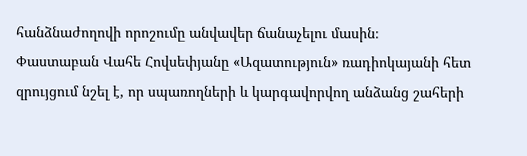հանձնաժողովի որոշումը անվավեր ճանաչելու մասին։
Փաստաբան Վահե Հովսեփյանը «Ազատություն» ռադիոկայանի հետ զրույցում նշել է, որ սպառողների և կարգավորվող անձանց շահերի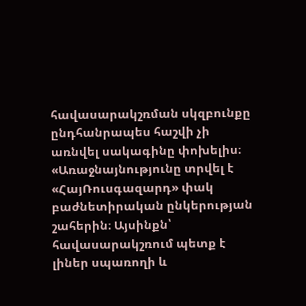հավասարակշռման սկզբունքը ընդհանրապես հաշվի չի առնվել սակագինը փոխելիս։
«Առաջնայնությունը տրվել է «ՀայՌուսգազարդ» փակ բաժնետիրական ընկերության շահերին։ Այսինքն՝ հավասարակշռում պետք է լիներ սպառողի և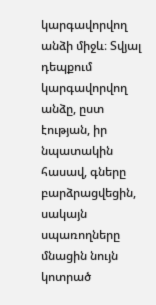կարգավորվող անձի միջև։ Տվյալ դեպքում կարգավորվող անձը, ըստ էության, իր նպատակին հասավ, գները բարձրացվեցին, սակայն սպառողները մնացին նույն կոտրած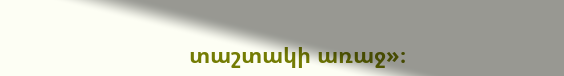տաշտակի առաջ»։